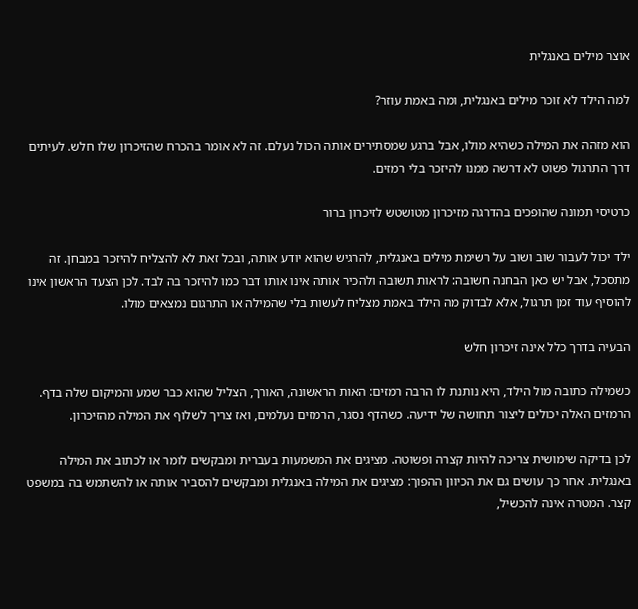אוצר מילים באנגלית

למה הילד לא זוכר מילים באנגלית, ומה באמת עוזר?

הוא מזהה את המילה כשהיא מולו, אבל ברגע שמסתירים אותה הכול נעלם. זה לא אומר בהכרח שהזיכרון שלו חלש. לעיתים דרך התרגול פשוט לא דרשה ממנו להיזכר בלי רמזים.

כרטיסי תמונה שהופכים בהדרגה מזיכרון מטושטש לזיכרון ברור

ילד יכול לעבור שוב ושוב על רשימת מילים באנגלית, להרגיש שהוא יודע אותה, ובכל זאת לא להצליח להיזכר במבחן. זה מתסכל, אבל יש כאן הבחנה חשובה: לראות תשובה ולהכיר אותה אינו אותו דבר כמו להיזכר בה לבד. לכן הצעד הראשון אינו להוסיף עוד זמן תרגול, אלא לבדוק מה הילד באמת מצליח לעשות בלי שהמילה או התרגום נמצאים מולו.

הבעיה בדרך כלל אינה זיכרון חלש

כשמילה כתובה מול הילד, היא נותנת לו הרבה רמזים: האות הראשונה, האורך, הצליל שהוא כבר שמע והמיקום שלה בדף. הרמזים האלה יכולים ליצור תחושה של ידיעה. כשהדף נסגר, הרמזים נעלמים, ואז צריך לשלוף את המילה מהזיכרון.

לכן בדיקה שימושית צריכה להיות קצרה ופשוטה. מציגים את המשמעות בעברית ומבקשים לומר או לכתוב את המילה באנגלית. אחר כך עושים גם את הכיוון ההפוך: מציגים את המילה באנגלית ומבקשים להסביר אותה או להשתמש בה במשפט קצר. המטרה אינה להכשיל,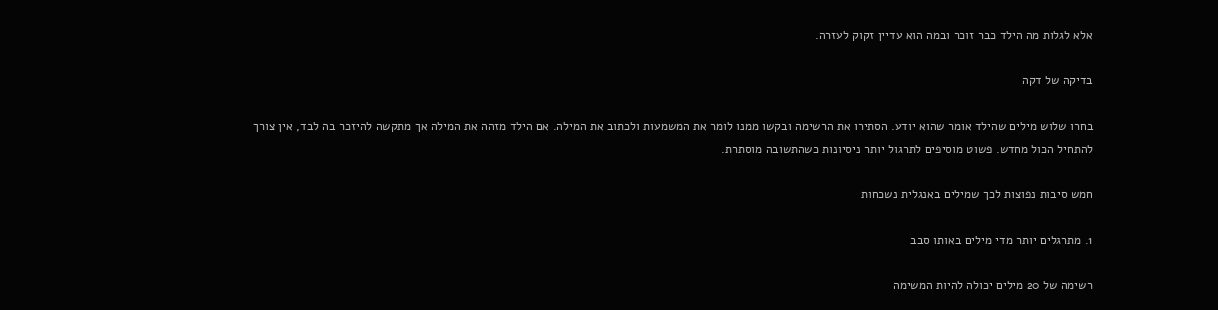אלא לגלות מה הילד כבר זוכר ובמה הוא עדיין זקוק לעזרה.

בדיקה של דקה

בחרו שלוש מילים שהילד אומר שהוא יודע. הסתירו את הרשימה ובקשו ממנו לומר את המשמעות ולכתוב את המילה. אם הילד מזהה את המילה אך מתקשה להיזכר בה לבד, אין צורך להתחיל הכול מחדש. פשוט מוסיפים לתרגול יותר ניסיונות כשהתשובה מוסתרת.

חמש סיבות נפוצות לכך שמילים באנגלית נשכחות

1. מתרגלים יותר מדי מילים באותו סבב

רשימה של 20 מילים יכולה להיות המשימה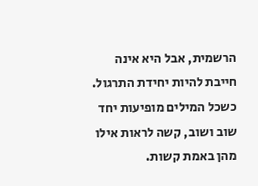הרשמית, אבל היא אינה חייבת להיות יחידת התרגול. כשכל המילים מופיעות יחד שוב ושוב, קשה לראות אילו מהן באמת קשות.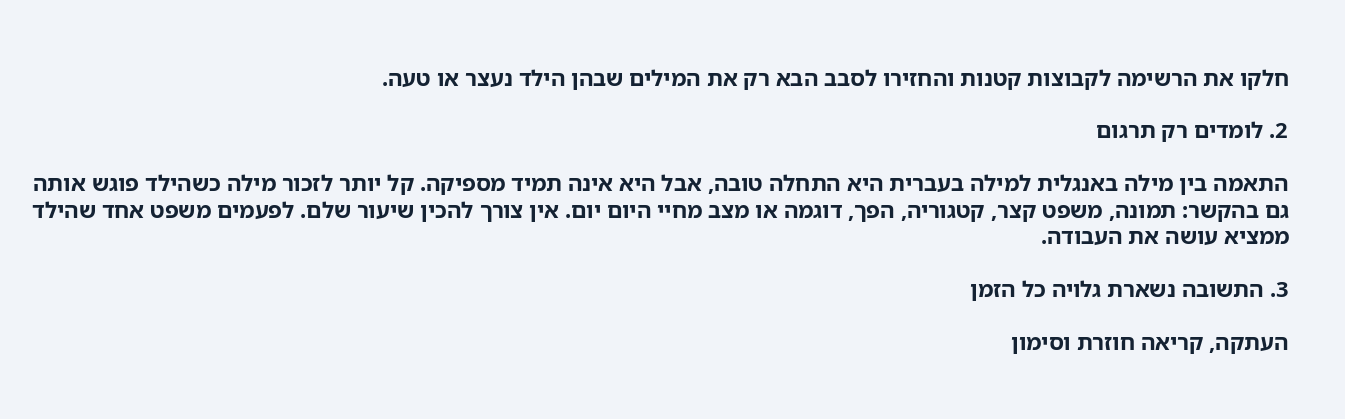חלקו את הרשימה לקבוצות קטנות והחזירו לסבב הבא רק את המילים שבהן הילד נעצר או טעה.

2. לומדים רק תרגום

התאמה בין מילה באנגלית למילה בעברית היא התחלה טובה, אבל היא אינה תמיד מספיקה. קל יותר לזכור מילה כשהילד פוגש אותה גם בהקשר: תמונה, משפט קצר, קטגוריה, הפך, דוגמה או מצב מחיי היום יום. אין צורך להכין שיעור שלם. לפעמים משפט אחד שהילד ממציא עושה את העבודה.

3. התשובה נשארת גלויה כל הזמן

העתקה, קריאה חוזרת וסימון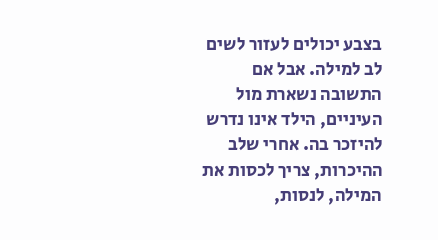בצבע יכולים לעזור לשים לב למילה. אבל אם התשובה נשארת מול העיניים, הילד אינו נדרש להיזכר בה. אחרי שלב ההיכרות, צריך לכסות את המילה, לנסות,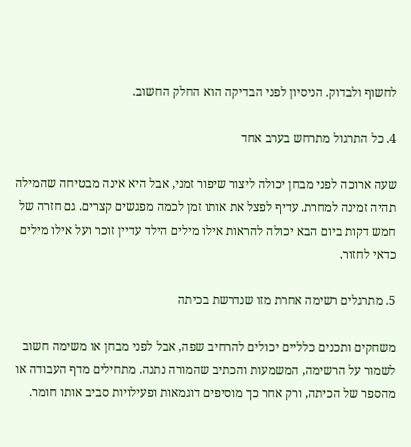לחשוף ולבדוק. הניסיון לפני הבדיקה הוא החלק החשוב.

4. כל התרגול מתרחש בערב אחד

שעה ארוכה לפני מבחן יכולה ליצור שיפור זמני, אבל היא אינה מבטיחה שהמילה תהיה זמינה למחרת. עדיף לפצל את אותו זמן לכמה מפגשים קצרים. גם חזרה של חמש דקות ביום הבא יכולה להראות אילו מילים הילד עדיין זוכר ועל אילו מילים כדאי לחזור.

5. מתרגלים רשימה אחרת מזו שנדרשת בכיתה

משחקים ותכנים כלליים יכולים להרחיב שפה, אבל לפני מבחן או משימה חשוב לשמור על הרשימה, המשמעות והכתיב שהמורה נתנה. מתחילים מדף העבודה או מהספר של הכיתה, ורק אחר כך מוסיפים דוגמאות ופעילויות סביב אותו חומר.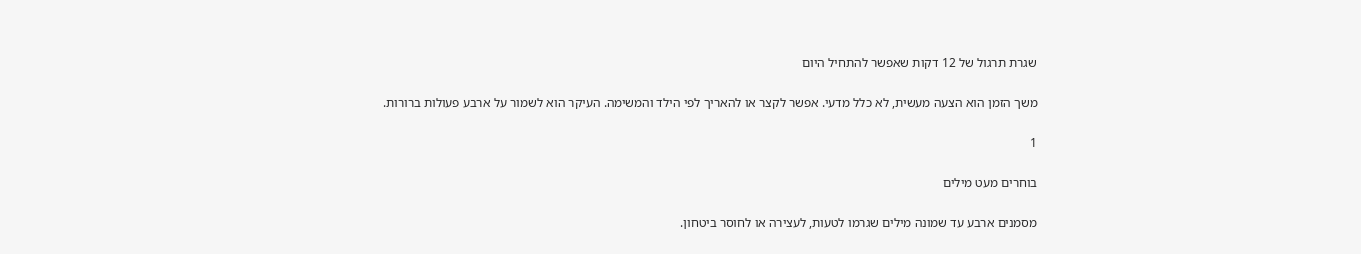שגרת תרגול של 12 דקות שאפשר להתחיל היום

משך הזמן הוא הצעה מעשית, לא כלל מדעי. אפשר לקצר או להאריך לפי הילד והמשימה. העיקר הוא לשמור על ארבע פעולות ברורות.

1

בוחרים מעט מילים

מסמנים ארבע עד שמונה מילים שגרמו לטעות, לעצירה או לחוסר ביטחון.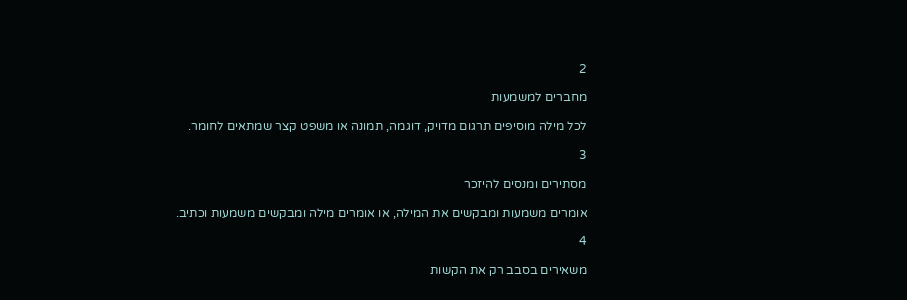2

מחברים למשמעות

לכל מילה מוסיפים תרגום מדויק, דוגמה, תמונה או משפט קצר שמתאים לחומר.

3

מסתירים ומנסים להיזכר

אומרים משמעות ומבקשים את המילה, או אומרים מילה ומבקשים משמעות וכתיב.

4

משאירים בסבב רק את הקשות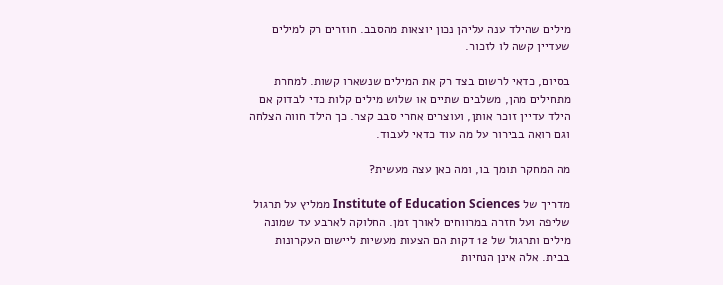מילים שהילד ענה עליהן נכון יוצאות מהסבב. חוזרים רק למילים שעדיין קשה לו לזכור.

בסיום, כדאי לרשום בצד רק את המילים שנשארו קשות. למחרת מתחילים מהן, משלבים שתיים או שלוש מילים קלות כדי לבדוק אם הילד עדיין זוכר אותן, ועוצרים אחרי סבב קצר. כך הילד חווה הצלחה וגם רואה בבירור על מה עוד כדאי לעבוד.

מה המחקר תומך בו, ומה כאן עצה מעשית?

מדריך של Institute of Education Sciences ממליץ על תרגול שליפה ועל חזרה במרווחים לאורך זמן. החלוקה לארבע עד שמונה מילים ותרגול של 12 דקות הם הצעות מעשיות ליישום העקרונות בבית. אלה אינן הנחיות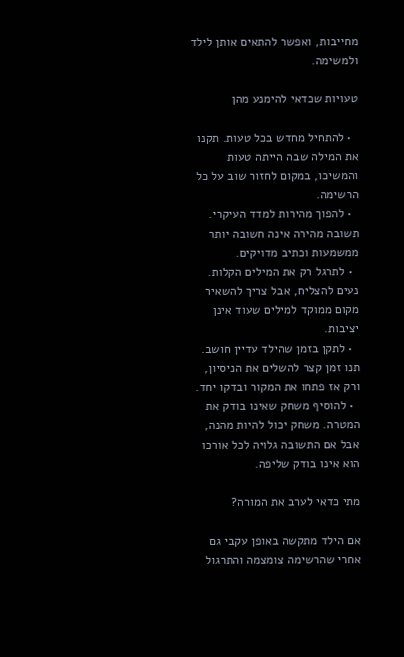מחייבות, ואפשר להתאים אותן לילד ולמשימה.

טעויות שכדאי להימנע מהן

  • להתחיל מחדש בכל טעות. תקנו את המילה שבה הייתה טעות והמשיכו, במקום לחזור שוב על כל הרשימה.
  • להפוך מהירות למדד העיקרי. תשובה מהירה אינה חשובה יותר ממשמעות וכתיב מדויקים.
  • לתרגל רק את המילים הקלות. נעים להצליח, אבל צריך להשאיר מקום ממוקד למילים שעוד אינן יציבות.
  • לתקן בזמן שהילד עדיין חושב. תנו זמן קצר להשלים את הניסיון, ורק אז פתחו את המקור ובדקו יחד.
  • להוסיף משחק שאינו בודק את המטרה. משחק יכול להיות מהנה, אבל אם התשובה גלויה לכל אורכו הוא אינו בודק שליפה.

מתי כדאי לערב את המורה?

אם הילד מתקשה באופן עקבי גם אחרי שהרשימה צומצמה והתרגול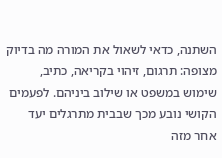השתנה, כדאי לשאול את המורה מה בדיוק מצופה: תרגום, זיהוי בקריאה, כתיב, שימוש במשפט או שילוב ביניהם. לפעמים הקושי נובע מכך שבבית מתרגלים יעד אחר מזה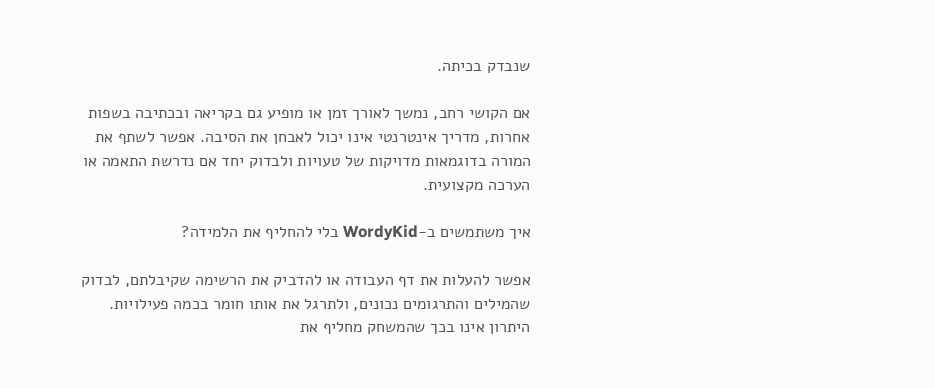שנבדק בכיתה.

אם הקושי רחב, נמשך לאורך זמן או מופיע גם בקריאה ובכתיבה בשפות אחרות, מדריך אינטרנטי אינו יכול לאבחן את הסיבה. אפשר לשתף את המורה בדוגמאות מדויקות של טעויות ולבדוק יחד אם נדרשת התאמה או הערכה מקצועית.

איך משתמשים ב-WordyKid בלי להחליף את הלמידה?

אפשר להעלות את דף העבודה או להדביק את הרשימה שקיבלתם, לבדוק שהמילים והתרגומים נכונים, ולתרגל את אותו חומר בכמה פעילויות. היתרון אינו בכך שהמשחק מחליף את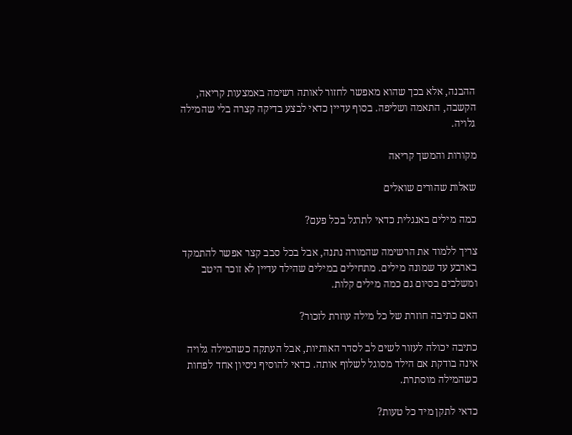ההבנה, אלא בכך שהוא מאפשר לחזור לאותה רשימה באמצעות קריאה, הקשבה, התאמה ושליפה. בסוף עדיין כדאי לבצע בדיקה קצרה בלי שהמילה גלויה.

מקורות והמשך קריאה

שאלות שהורים שואלים

כמה מילים באנגלית כדאי לתרגל בכל פעם?

צריך ללמוד את הרשימה שהמורה נתנה, אבל בכל סבב קצר אפשר להתמקד בארבע עד שמונה מילים. מתחילים במילים שהילד עדיין לא זוכר היטב ומשלבים בסיום גם כמה מילים קלות.

האם כתיבה חוזרת של כל מילה עוזרת לזכור?

כתיבה יכולה לעזור לשים לב לסדר האותיות, אבל העתקה כשהמילה גלויה אינה בודקת אם הילד מסוגל לשלוף אותה. כדאי להוסיף ניסיון אחד לפחות כשהמילה מוסתרת.

כדאי לתקן מיד כל טעות?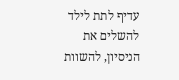עדיף לתת לילד להשלים את הניסיון, להשוות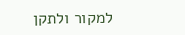למקור ולתקן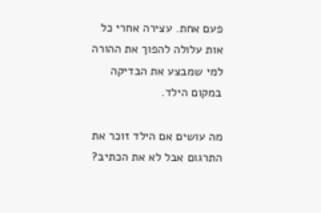פעם אחת. עצירה אחרי כל אות עלולה להפוך את ההורה למי שמבצע את הבדיקה במקום הילד.

מה עושים אם הילד זוכר את התרגום אבל לא את הכתיב?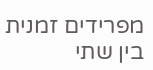מפרידים זמנית בין שתי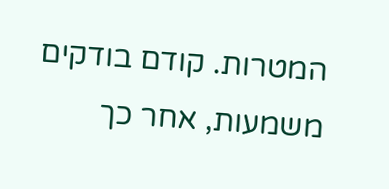המטרות. קודם בודקים משמעות, אחר כך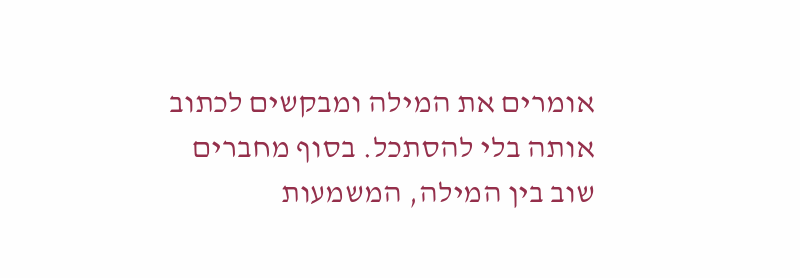אומרים את המילה ומבקשים לכתוב אותה בלי להסתכל. בסוף מחברים שוב בין המילה, המשמעות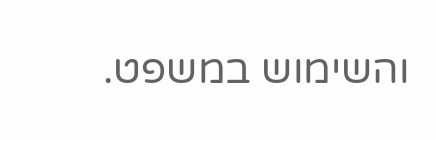והשימוש במשפט.